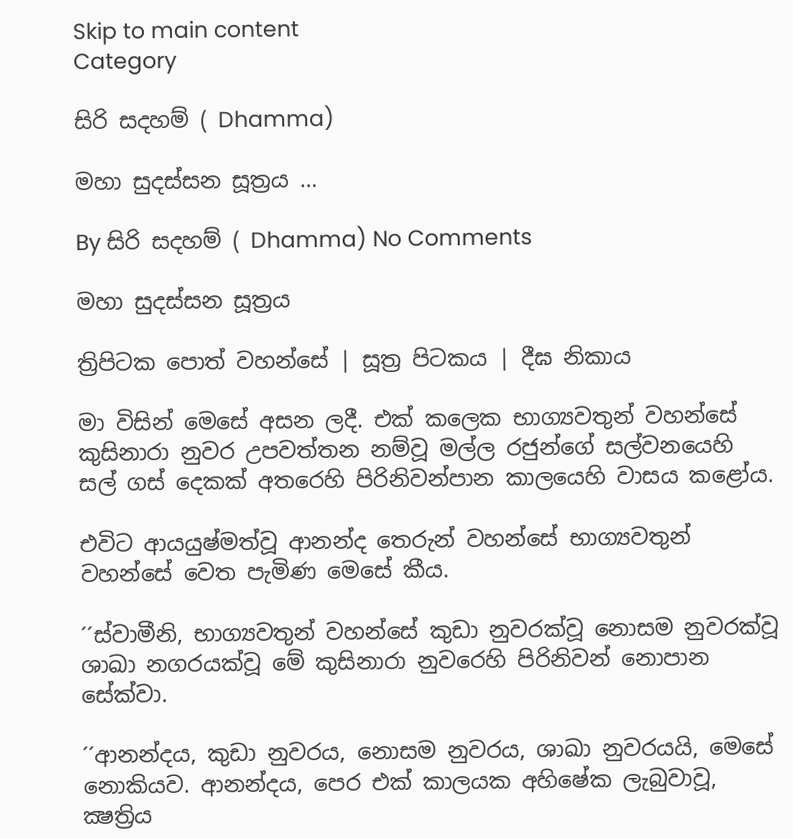Skip to main content
Category

සිරි සදහම් ( Dhamma)

මහා සුදස්සන සූත්‍රය …

By සිරි සදහම් ( Dhamma) No Comments

මහා සුදස්සන සූත්‍රය

ත්‍රිපිටක පොත් වහන්සේ | සූත්‍ර පිටකය | දීඝ නිකාය

මා විසින් මෙසේ අසන ලදී. එක් කලෙක භාග්‍යවතුන් වහන්සේ කුසිනාරා නුවර උපවත්තන නම්වූ මල්ල රජුන්ගේ සල්වනයෙහි සල් ගස් දෙකක් අතරෙහි පිරිනිවන්පාන කාලයෙහි වාසය කළෝය.

එවිට ආයයුෂ්මත්වූ ආනන්ද තෙරුන් වහන්සේ භාග්‍යවතුන් වහන්සේ වෙත පැමිණ මෙසේ කීය.

´´ස්වාමීනි, භාග්‍යවතුන් වහන්සේ කුඩා නුවරක්වූ නොසම නුවරක්වූ ශාඛා නගරයක්වූ මේ කුසිනාරා නුවරෙහි පිරිනිවන් නොපාන සේක්වා.

´´ආනන්දය, කුඩා නුවරය, නොසම නුවරය, ශාඛා නුවරයයි, මෙසේ නොකියව. ආනන්දය, පෙර එක් කාලයක අහිෂේක ලැබුවාවූ, ක්‍ෂත්‍රිය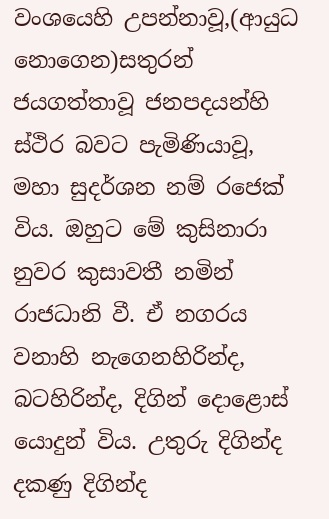වංශයෙහි උපන්නාවූ,(ආයුධ නොගෙන)සතුරන් ජයගත්තාවූ ජනපදයන්හි ස්ථිර බවට පැමිණියාවූ, මහා සුදර්ශන නම් රජෙක් විය. ඔහුට මේ කුසිනාරා නුවර කුසාවතී නමින් රාජධානි වී. ඒ නගරය වනාහි නැගෙනහිරින්ද, බටහිරින්ද, දිගින් දොළොස් යොදුන් විය. උතුරු දිගින්ද දකණු දිගින්ද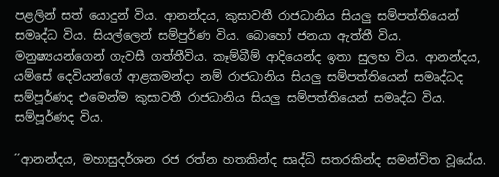පළලින් සත් යොදුන් විය. ආනන්දය, කුසාවතී රාජධානිය සියලු සම්පත්තියෙන් සමෘද්ධ විය. සියල්ලෙන් සම්පුර්ණ විය. බොහෝ ජනයා ඇත්තී විය. මනුෂ්‍යයන්ගෙන් ගැවසී ගත්තීවිය. කෑම්බීම් ආදියෙන්ද ඉතා සුලභ විය. ආනන්දය, යම්සේ දෙවියන්ගේ ආළකමන්දා නම් රාජධානිය සියලු සම්පත්තියෙන් සමෘද්ධද සම්පූර්ණද එමෙන්ම කුසාවතී රාජධානිය සියලු සම්පත්තියෙන් සමෘද්ධ විය. සම්පූර්ණද විය.

´´ආනන්දය, මහාසුදර්ශන රජ රත්න හතකින්ද සෘද්ධි සතරකින්ද සමන්විත වූයේය.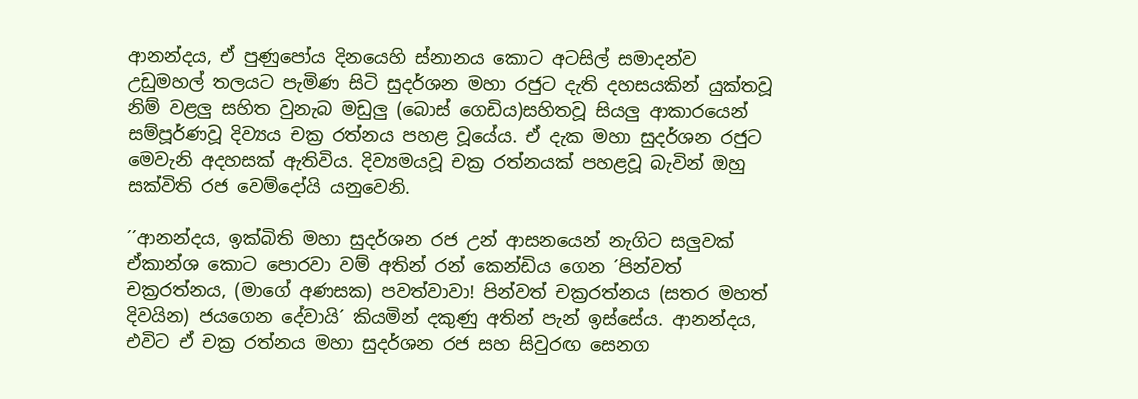ආනන්දය, ඒ පුණුපෝය දිනයෙහි ස්නානය කොට අටසිල් සමාදන්ව උඩුමහල් තලයට පැමිණ සිටි සුදර්ශන මහා රජුට දැති දහසයකින් යුක්තවූ නිම් වළලු සහිත වුනැබ මඩුලු (බොස් ගෙඩිය)සහිතවූ සියලු ආකාරයෙන් සම්පූර්ණවූ දිව්‍යය චක්‍ර රත්නය පහළ වූයේය. ඒ දැක මහා සුදර්ශන රජුට මෙවැනි අදහසක් ඇතිවිය. දිව්‍යමයවූ චක්‍ර රත්නයක් පහළවූ බැවින් ඔහු සක්විති රජ වෙම්දෝයි යනුවෙනි.

´´ආනන්දය, ඉක්බිති මහා සුදර්ශන රජ උන් ආසනයෙන් නැගිට සලුවක් ඒකාන්ශ කොට පොරවා වම් අතින් රන් කෙන්ඩිය ගෙන ´පින්වත් චක්‍රරත්නය, (මාගේ අණසක) පවත්වාවා! පින්වත් චක්‍රරත්නය (සතර මහත් දිවයින) ජයගෙන දේවායි´ කියමින් දකුණු අතින් පැන් ඉස්සේය. ආනන්දය, එවිට ඒ චක්‍ර රත්නය මහා සුදර්ශන රජ සහ සිවුරඟ සෙනග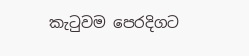කැටුවම පෙරදිගට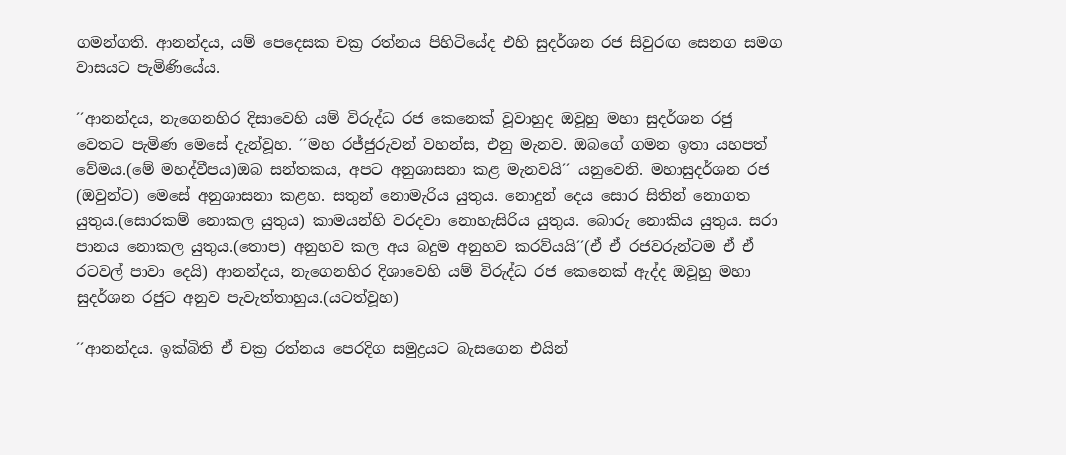ගමන්ගති. ආනන්දය, යම් පෙදෙසක චක්‍ර රත්නය පිහිටියේද එහි සුදර්ශන රජ සිවුරඟ සෙනග සමග වාසයට පැමිණියේය.

´´ආනන්දය, නැගෙනහිර දිසාවෙහි යම් විරුද්ධ රජ කෙනෙක් වූවාහුද ඔවූහු මහා සුදර්ශන රජු වෙතට පැමිණ මෙසේ දැන්වූහ. ´´මහ රජ්ජුරුවන් වහන්ස, එනු මැනව. ඔබගේ ගමන ඉතා යහපත් වේමය.(මේ මහද්වීපය)ඔබ සන්තකය, අපට අනුශාසනා කළ මැනවයි´´ යනුවෙනි. මහාසුදර්ශන රජ (ඔවුන්ට) මෙසේ අනුශාසනා කළහ. සතුන් නොමැරිය යුතුය. නොදුන් දෙය සොර සිතින් නොගත යුතුය.(සොරකම් නොකල යුතුය) කාමයන්හි වරදවා නොහැසිරිය යුතුය. බොරු නොකිය යුතුය. සරා පානය නොකල යුතුය.(තොප) අනුහව කල අය බදුම අනුහව කරව්යයි´´(ඒ ඒ රජවරුන්ටම ඒ ඒ රටවල් පාවා දෙයි) ආනන්දය, නැගෙනහිර දිශාවෙහි යම් විරුද්ධ රජ කෙනෙක් ඇද්ද ඔවූහු මහා සුදර්ශන රජුට අනුව පැවැත්තාහුය.(යටත්වූහ)

´´ආනන්දය. ඉක්බිති ඒ චක්‍ර රත්නය පෙරදිග සමුද්‍රයට බැසගෙන එයින්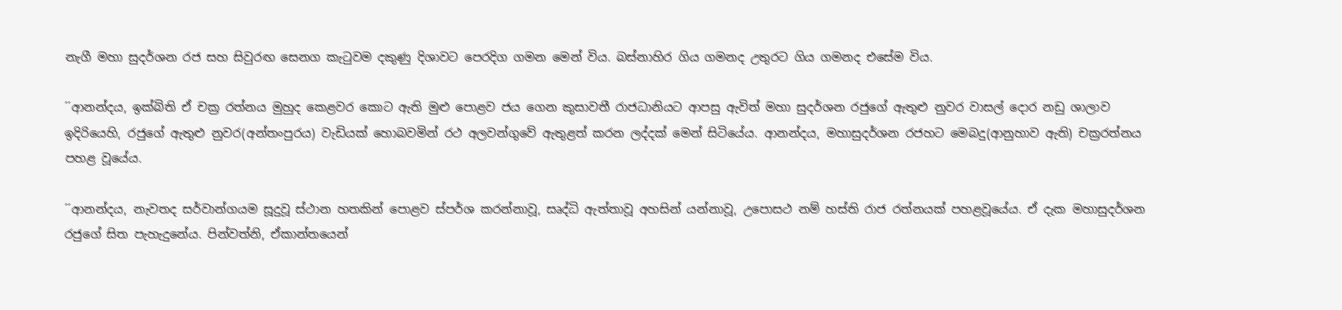නැගී මහා සුදර්ශන රජ සහ සිවුරඟ සෙනග කැටුවම දකුණු දිශාවට පෙරදිග ගමන මෙන් විය. බස්නාහිර ගිය ගමනද උතුරට ගිය ගමනද එසේම විය.

´´ආනන්දය, ඉක්බිති ඒ චක්‍ර රත්නය මුහුද කෙළවර කොට ඇති මුළු පොළව ජය ගෙන කුසාවතී රාජධානියට ආපසු ඇවිත් මහා සුදර්ශන රජුගේ ඇතුළු නුවර වාසල් දොර නඩු ශාලාව ඉදිරියෙහි, රජුගේ ඇතුළු නුවර(අන්තංපුරය) වැඩියක් හොබවමින් රථ අලවන්ගුවේ ඇතුළත් කරන ලද්දක් මෙන් සිටියේය. ආනන්දය, මහාසුදර්ශන රජහට මෙබදු(ආනුහාව ඇති) චක්‍රරත්නය පහළ වූයේය.

´´ආනන්දය, නැවතද සර්වාන්ගයම සූදුවූ ස්ථාන හතකින් පොළව ස්පර්ශ කරන්නාවූ, සෘද්ධි ඇත්තාවූ අහසින් යන්නාවූ, උපොසථ නම් හස්ති රාජ රත්නයක් පහළවූයේය. ඒ දැක මහාසුදර්ශන රජුගේ සිත පැහැදුනේය. පින්වත්නි, ඒකාන්තයෙන්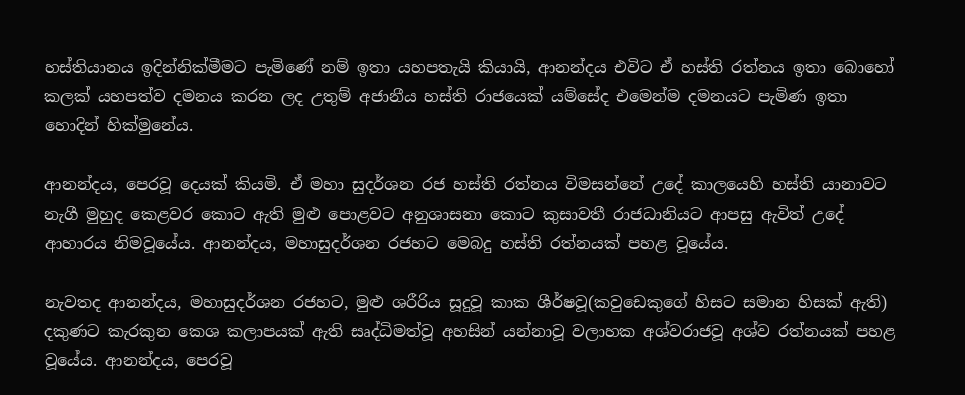හස්තියානය ඉදින්නික්මීමට පැමිණේ නම් ඉතා යහපතැයි කියායි, ආනන්දය එවිට ඒ හස්ති රත්නය ඉතා බොහෝ කලක් යහපත්ව දමනය කරන ලද උතුම් අජානීය හස්ති රාජයෙක් යම්සේද එමෙන්ම දමනයට පැමිණ ඉතා හොදින් හික්මුනේය.

ආනන්දය, පෙරවූ දෙයක් කියමි. ඒ මහා සුදර්ශන රජ හස්ති රත්නය විමසන්නේ උදේ කාලයෙහි හස්ති යානාවට නැගී මුහුද කෙළවර කොට ඇති මුළු පොළවට අනුශාසනා කොට කුසාවතී රාජධානියට ආපසු ඇවිත් උදේ ආහාරය නිමවූයේය. ආනන්දය, මහාසුදර්ශන රජහට මෙබදු හස්ති රත්නයක් පහළ වූයේය.

නැවතද ආනන්දය, මහාසුදර්ශන රජහට, මුළු ශරීරිය සූදුවූ කාක ශීර්ෂවූ(කවුඩෙකුගේ හිසට සමාන හිසක් ඇති) දකුණට කැරකුන කෙශ කලාපයක් ඇති සෘද්ධිමත්වූ අහසින් යන්නාවූ වලාහක අශ්වරාජවූ අශ්ව රත්නයක් පහළ වූයේය. ආනන්දය, පෙරවූ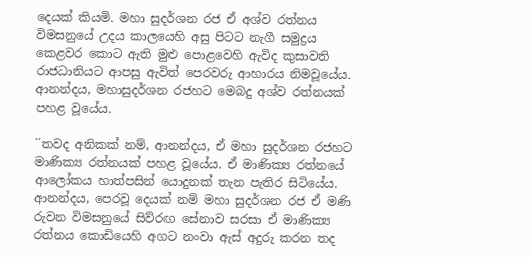දෙයක් කියමි. මහා සුදර්ශන රජ ඒ අශ්ව රත්නය විමසනුයේ උදය කාලයෙහි අසු පිටට නැගී සමුද්‍රය කෙළවර කොට ඇති මුළු පොළවෙහි ඇවිද කුසාවති රාජධානියට ආපසු ඇවිත් පෙරවරු ආහාරය නිමවූයේය. ආනන්දය, මහාසුදර්ශන රජහට මෙබදු අශ්ව රත්නයක් පහළ වූයේය.

´´තවද අනිකක් නම්, ආනන්දය, ඒ මහා සුදර්ශන රජහට මාණික්‍ය රත්නයක් පහළ වූයේය. ඒ මාණික්‍ය රත්නයේ ආලෝකය හාත්පසින් යොදුනක් තැන පැතිර සිටියේය. ආනන්දය, පෙරවූ දෙයක් නම් මහා සුදර්ශන රජ ඒ මණි රුවන විමසනුයේ සිව්රඟ සේනාව සරසා ඒ මාණික්‍ය රත්නය කොඩියෙහි අගට නංවා ඇස් අදුරු කරන තද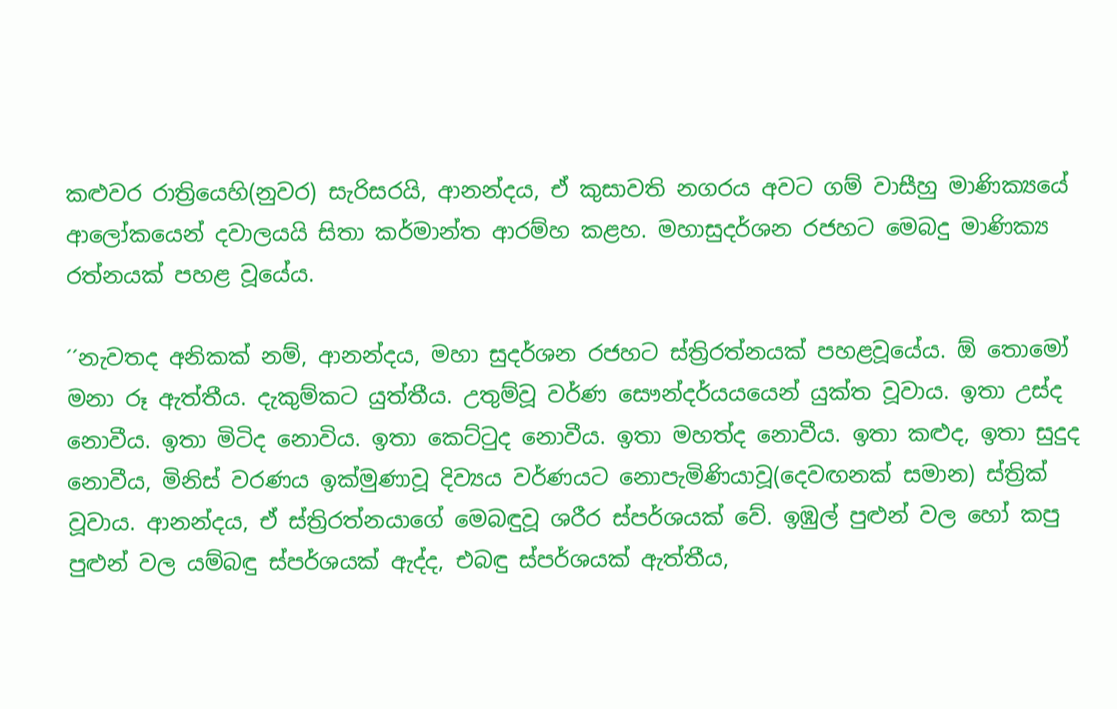කළුවර රාත්‍රියෙහි(නුවර) සැරිසරයි, ආනන්දය, ඒ කුසාවති නගරය අවට ගම් වාසීහු මාණික්‍යයේ ආලෝකයෙන් දවාලයයි සිතා කර්මාන්ත ආරම්හ කළහ. මහාසුදර්ශන රජහට මෙබදු මාණික්‍ය රත්නයක් පහළ වූයේය.

´´නැවතද අනිකක් නම්, ආනන්දය, මහා සුදර්ශන රජහට ස්ත්‍රිරත්නයක් පහළවූයේය. ඕ තොමෝ මනා රූ ඇත්තීය. දැකුම්කට යුත්තීය. උතුම්වූ වර්ණ සෞන්දර්යයයෙන් යුක්ත වූවාය. ඉතා උස්ද නොවීය. ඉතා මිටිද නොවිය. ඉතා කෙට්ටුද නොවීය. ඉතා මහත්ද නොවීය. ඉතා කළුද, ඉතා සුදුද නොවීය, මිනිස් වරණය ඉක්මුණාවූ දිව්‍යය වර්ණයට නොපැමිණියාවූ(දෙවඟනක් සමාන) ස්ත්‍රික් වූවාය. ආනන්දය, ඒ ස්ත්‍රිරත්නයාගේ මෙබඳුවූ ශරීර ස්පර්ශයක් වේ. ඉඹුල් පුළුන් වල හෝ කපු පුළුන් වල යම්බඳු ස්පර්ශයක් ඇද්ද, එබඳු ස්පර්ශයක් ඇත්තීය,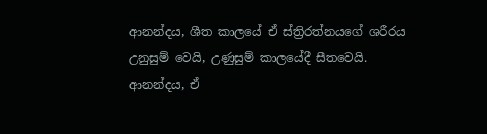ආනන්දය, ශීත කාලයේ ඒ ස්ත්‍රිරත්නයගේ ශරීරය උනුසුම් වෙයි, උණුසුම් කාලයේදී සීතවෙයි. ආනන්දය, ඒ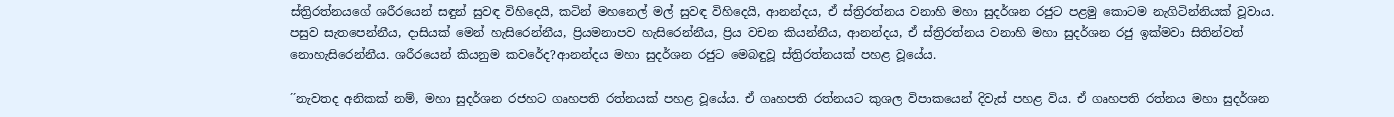ස්ත්‍රිරත්නයගේ ශරීරයෙන් සඳුන් සුවඳ විහිදෙයි, කටින් මහනෙල් මල් සුවඳ විහිදෙයි, ආනන්දය, ඒ ස්ත්‍රිරත්නය වනාහි මහා සුදර්ශන රජුට පළමු කොටම නැගිටින්නියක් වූවාය. පසුව සැතපෙන්නීය, දාසියක් මෙන් හැසිරෙන්නීය, ප්‍රියමනාපව හැසිරෙන්නීය, ප්‍රිය වචන කියන්නීය, ආනන්දය, ඒ ස්ත්‍රිරත්නය වනාහි මහා සුදර්ශන රජු ඉක්මවා සිතින්වත් නොහැසිරෙන්නීය. ශරීරයෙන් කියනුම කවරේද?ආනන්දය මහා සුදර්ශන රජුට මෙබඳුවූ ස්ත්‍රිරත්නයක් පහළ වූයේය.

´´නැවතද අනිකක් නම්, මහා සුදර්ශන රජහට ගෘහපති රත්නයක් පහළ වූයේය. ඒ ගෘහපති රත්නයට කුශල විපාකයෙන් දිවැස් පහළ විය. ඒ ගෘහපති රත්නය මහා සුදර්ශන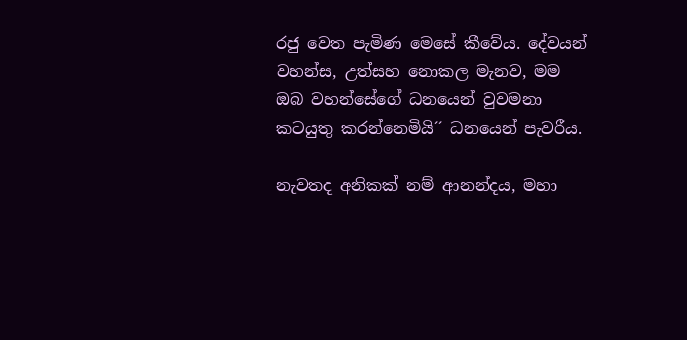රජු වෙත පැමිණ මෙසේ කීවේය. දේවයන් වහන්ස, උත්සහ නොකල මැනව, මම ඔබ වහන්සේගේ ධනයෙන් වුවමනා කටයුතු කරන්නෙමියි´´ ධනයෙන් පැවරීය.

නැවතද අනිකක් නම් ආනන්දය, මහා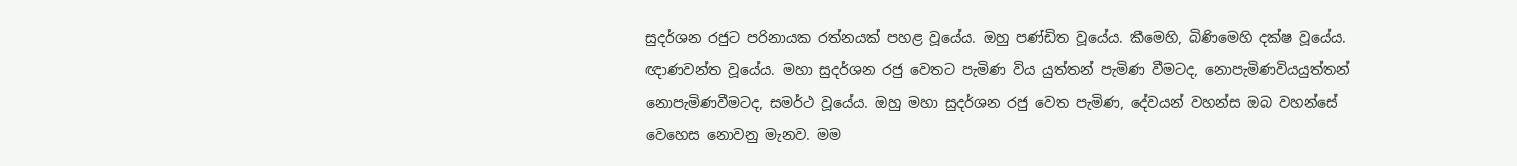සුදර්ශන රජුට පරිනායක රත්නයක් පහළ වූයේය. ඔහු පණ්ඩිත වූයේය. කීමෙහි, බිණිමෙහි දක්ෂ වූයේය. ඥාණවන්ත වූයේය. මහා සුදර්ශන රජු වෙතට පැමිණ විය යුත්තන් පැමිණ වීමටද, නොපැමිණවියයුත්තන් නොපැමිණවීමටද, සමර්ථ වූයේය. ඔහු මහා සුදර්ශන රජු වෙත පැමිණ, දේවයන් වහන්ස ඔබ වහන්සේ වෙහෙස නොවනු මැනව. මම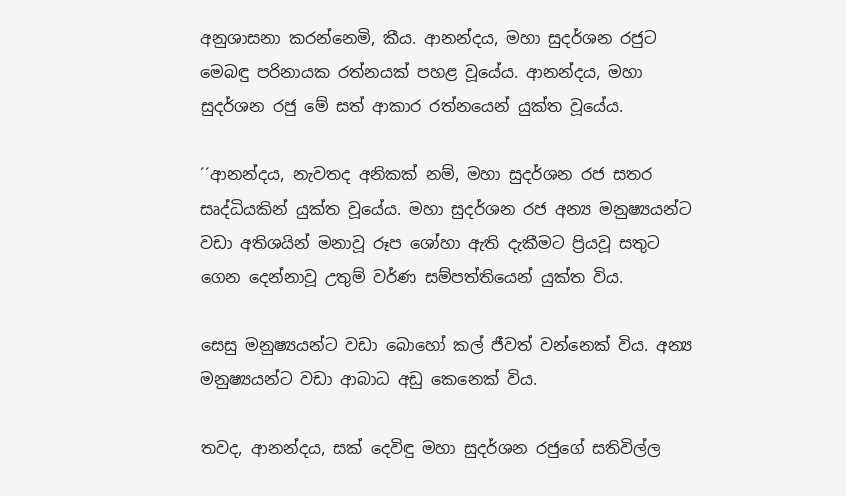අනුශාසනා කරන්නෙමි, කීය. ආනන්දය, මහා සුදර්ශන රජුට මෙබඳු පරිනායක රත්නයක් පහළ වූයේය. ආනන්දය, මහා සුදර්ශන රජු මේ සත් ආකාර රත්නයෙන් යුක්ත වූයේය.

´´ආනන්දය, නැවතද අනිකක් නම්, මහා සුදර්ශන රජ සතර සෘද්ධියකින් යුක්ත වූයේය. මහා සුදර්ශන රජ අන්‍ය මනුෂ්‍යයන්ට වඩා අතිශයින් මනාවූ රූප ශෝහා ඇති දැකීමට ප්‍රියවූ සතුට ගෙන දෙන්නාවූ උතුම් වර්ණ සම්පත්තියෙන් යුක්ත විය.

සෙසු මනුෂ්‍යයන්ට වඩා බොහෝ කල් ජීවත් වන්නෙක් විය. අන්‍ය මනුෂ්‍යයන්ට වඩා ආබාධ අඩු කෙනෙක් විය.

තවද, ආනන්දය, සක් දෙවිඳු මහා සුදර්ශන රජුගේ සතිවිල්ල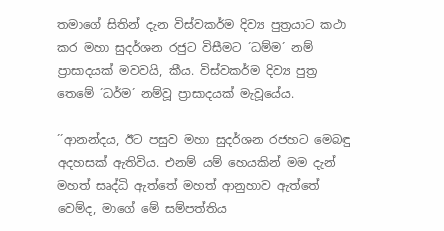තමාගේ සිතින් දැන විස්වකර්ම දිව්‍ය පුත්‍රයාට කථා කර මහා සුදර්ශන රජුට විසීමට ´ධම්ම´ නම් ප්‍රාසාදයක් මවවයි, කීය. විස්වකර්ම දිව්‍ය පුත්‍ර තෙමේ ´ධර්ම´ නම්වූ ප්‍රාසාදයක් මැවූයේය.

´´ආනන්දය, ඊට පසුව මහා සුදර්ශන රජහට මෙබඳු අදහසක් ඇතිවිය. එනම් යම් හෙයකින් මම දැන් මහත් සෘද්ධි ඇත්තේ මහත් ආනුහාව ඇත්තේ වෙම්ද, මාගේ මේ සම්පත්තිය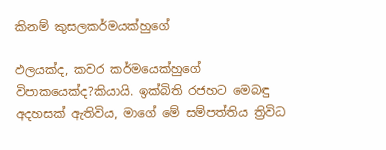කිනම් කුසලකර්මයක්හුගේ

ඵලයක්ද, කවර කර්මයෙක්හුගේ විපාකයෙක්ද?කියායි. ඉක්බිති රජහට මෙබඳු අදහසක් ඇතිවිය, මාගේ මේ සම්පත්තිය ත්‍රිවිධ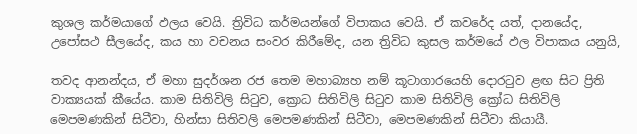කුශල කර්මයාගේ ඵලය වෙයි. ත්‍රිවිධ කර්මයන්ගේ විපාකය වෙයි. ඒ කවරේද යත්, දානයේද, උපෝසථ සීලයේද, කය හා වචනය සංවර කිරීමේද, යන ත්‍රිවිධ කුසල කර්මයේ ඵල විපාකය යනුයි,

තවද ආනන්දය, ඒ මහා සුදර්ශන රජ තෙම මහාබ්‍යහ නම් කූටාගාරයෙහි දොරටුව ළඟ සිට ප්‍රිති වාක්‍යයක් කීයේය. කාම සිතිවිලි සිටුව, ක්‍රොධ සිතිවිලි සිටුව කාම සිතිවිලි ක්‍රෝධ සිතිවිලි මෙපමණකින් සිටීවා, හින්සා සිතිවලි මෙපමණකින් සිටීවා, මෙපමණකින් සිටීවා කියායී.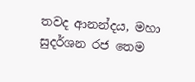තවද ආනන්දය, මහා සුදර්ශන රජ තෙම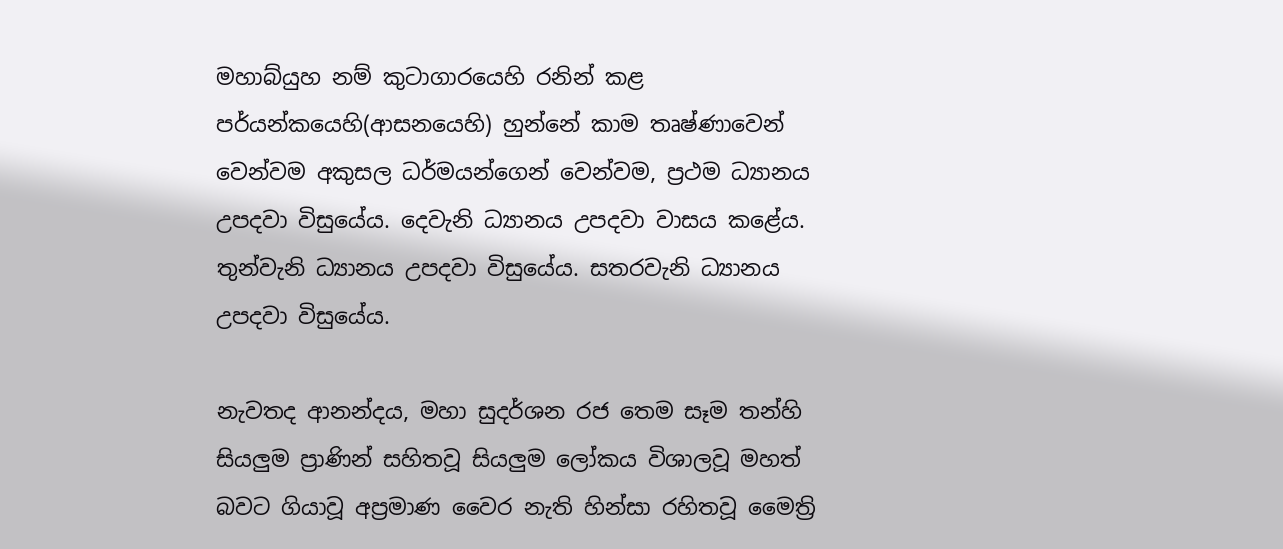මහාබ්යුහ නම් කුටාගාරයෙහි රනින් කළ පර්යන්කයෙහි(ආසනයෙහි) හුන්නේ කාම තෘෂ්ණාවෙන් වෙන්වම අකුසල ධර්මයන්ගෙන් වෙන්වම, ප්‍රථම ධ්‍යානය උපදවා විසුයේය. දෙවැනි ධ්‍යානය උපදවා වාසය කළේය. තුන්වැනි ධ්‍යානය උපදවා විසුයේය. සතරවැනි ධ්‍යානය උපදවා විසුයේය.

නැවතද ආනන්දය, මහා සුදර්ශන රජ තෙම සෑම තන්හි සියලුම ප්‍රාණින් සහිතවූ සියලුම ලෝකය විශාලවූ මහත් බවට ගියාවූ අප්‍රමාණ වෛර නැති හින්සා රහිතවූ මෛත්‍රි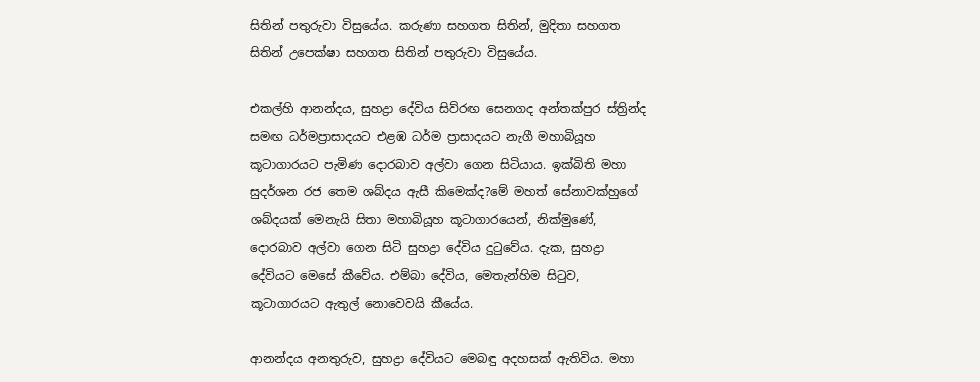සිතින් පතුරුවා විසුයේය. කරුණා සහගත සිතින්, මුදිතා සහගත සිතින් උපෙක්ෂා සහගත සිතින් පතුරුවා විසුයේය.

එකල්හි ආනන්දය, සුහද්‍රා දේවිය සිව්රඟ සෙනගද අන්තක්පුර ස්ත්‍රින්ද සමඟ ධර්මප්‍රාසාදයට එළඹ ධර්ම ප්‍රාසාදයට නැගී මහාබියූහ කූටාගාරයට පැමිණ දොරබාව අල්වා ගෙන සිටියාය. ඉක්බිති මහා සුදර්ශන රජ තෙම ශබ්දය ඇසී කිමෙක්ද?මේ මහත් සේනාවක්හුගේ ශබ්දයක් මෙනැයි සිතා මහාබියූහ කූටාගාරයෙන්, නික්මුණේ, දොරබාව අල්වා ගෙන සිටි සුහද්‍රා දේවිය දුටුවේය. දැක, සුහද්‍රා දේවියට මෙසේ කීවේය. එම්බා දේවිය, මෙතැන්හිම සිටුව, කූටාගාරයට ඇතුල් නොවෙවයි කීයේය.

ආනන්දය අනතුරුව, සුහද්‍රා දේවියට මෙබඳු අදහසක් ඇතිවිය. මහා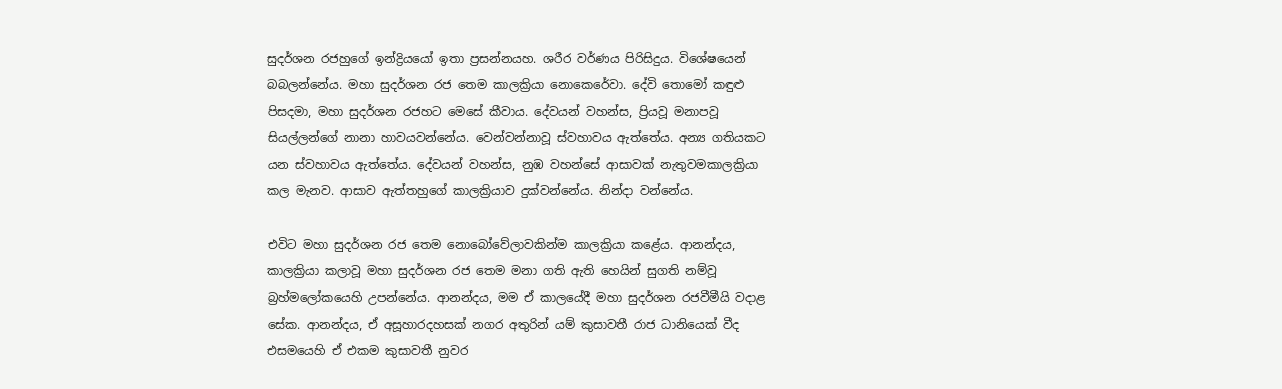සුදර්ශන රජහුගේ ඉන්ද්‍රියයෝ ඉතා ප්‍රසන්නයහ. ශරීර වර්ණය පිරිසිදුය. විශේෂයෙන් බබලන්නේය. මහා සුදර්ශන රජ තෙම කාලක්‍රියා නොකෙරේවා. දේවි තොමෝ කඳුළු පිසදමා, මහා සුදර්ශන රජහට මෙසේ කීවාය. දේවයන් වහන්ස, ප්‍රියවූ මනාපවූ සියල්ලන්ගේ නානා හාවයවන්නේය. වෙන්වන්නාවූ ස්වහාවය ඇත්තේය. අන්‍ය ගතියකට යන ස්වහාවය ඇත්තේය. දේවයන් වහන්ස, නුඹ වහන්සේ ආසාවක් නැතුවමකාලක්‍රියා කල මැනව. ආසාව ඇත්තහුගේ කාලක්‍රියාව දුක්වන්නේය. නින්දා වන්නේය.

එවිට මහා සුදර්ශන රජ තෙම නොබෝවේලාවකින්ම කාලක්‍රියා කළේය. ආනන්දය, කාලක්‍රියා කලාවූ මහා සුදර්ශන රජ තෙම මනා ගති ඇති හෙයින් සුගති නම්වූ බ්‍රහ්මලෝකයෙහි උපන්නේය. ආනන්දය, මම ඒ කාලයේදී මහා සුදර්ශන රජවීමීයි වදාළ සේක. ආනන්දය, ඒ අසූහාරදහසක් නගර අතුරින් යම් කුසාවතී රාජ ධානියෙක් වීද එසමයෙහි ඒ එකම කුසාවතී නුවර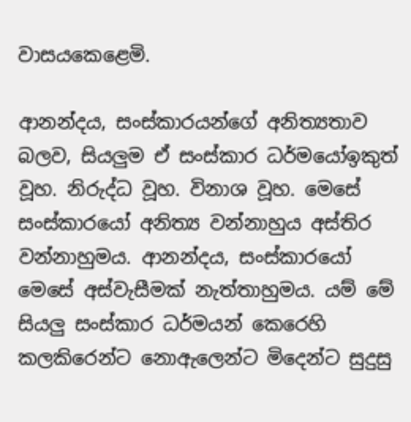වාසයකෙළෙමි.

ආනන්දය, සංස්කාරයන්ගේ අනිත්‍යතාව බලව, සියලුම ඒ සංස්කාර ධර්මයෝඉකුත් වූහ. නිරුද්ධ වූහ. විනාශ වූහ. මෙසේ සංස්කාරයෝ අනිත්‍ය වන්නාහුය අස්තිර වන්නාහුමය. ආනන්දය, සංස්කාරයෝ මෙසේ අස්වැසීමක් නැත්තාහුමය. යම් මේ සියලු සංස්කාර ධර්මයන් කෙරෙහි කලකිරෙන්ට නොඇලෙන්ට මිදෙන්ට සුදුසු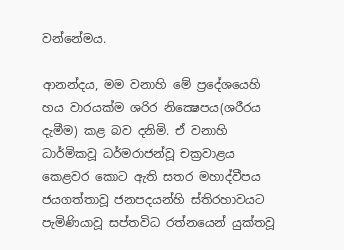වන්නේමය.

ආනන්දය, මම වනාහි මේ ප්‍රදේශයෙහි හය වාරයක්ම ශරිර නික්‍ෂෙපය(ශරීරය දැමීම) කළ බව දනිමි. ඒ වනාහි ධාර්මිකවූ ධර්මරාජන්වූ චක්‍රවාළය කෙළවර කොට ඇති සතර මහාද්වීපය ජයගත්තාවූ ජනපදයන්හි ස්තිරහාවයට පැමිණියාවූ සප්තවිධ රත්නයෙන් යුක්තවූ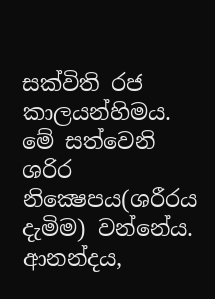සක්විති රජ කාලයන්හිමය. මේ සත්වෙනි ශරිර නික්‍ෂෙපය(ශරීරය දැමිම) වන්නේය. ආනන්දය,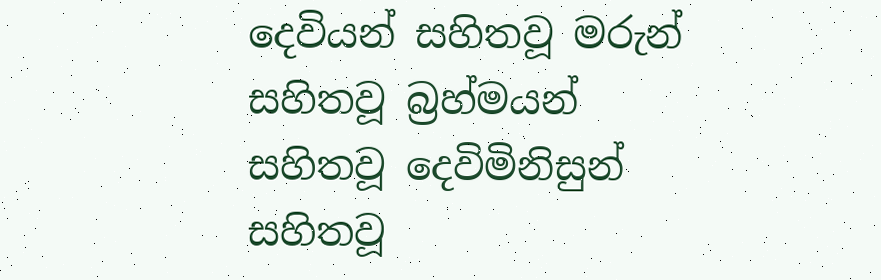දෙවියන් සහිතවූ මරුන් සහිතවූ බ්‍රහ්මයන් සහිතවූ දෙවිමිනිසුන් සහිතවූ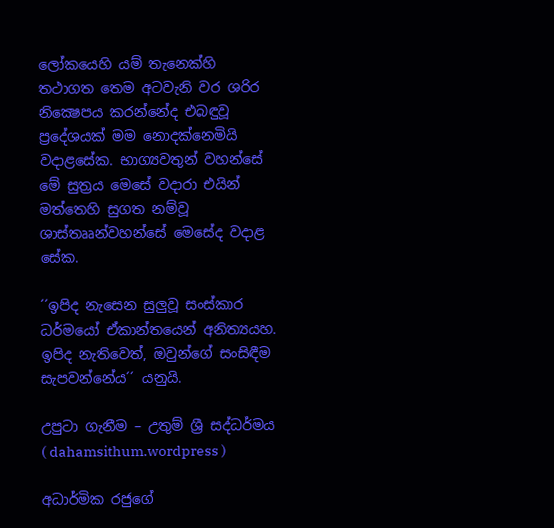ලෝකයෙහි යම් තැනෙක්හි තථාගත තෙම අටවැනි වර ශරිර නික්‍ෂෙපය කරන්නේද එබඳුවූ ප්‍රදේශයක් මම නොදක්නෙමියි වදාළසේක. භාග්‍යවතුන් වහන්සේ මේ සුත්‍රය මෙසේ වදාරා එයින් මත්තෙහි සුගත නම්වූ ශාස්තෲන්වහන්සේ මෙසේද වදාළ සේක.

´´ඉපිද නැසෙන සුලුවූ සංස්කාර ධර්මයෝ ඒකාන්තයෙන් අනිත්‍යයහ. ඉපිද නැතිවෙත්, ඔවුන්ගේ සංසිඳීම සැපවන්නේය´´ යනුයි.

උපුටා ගැනීම – උතුම් ශ්‍රී සද්ධර්මය ( dahamsithum.wordpress )

අධාර්මික රජුගේ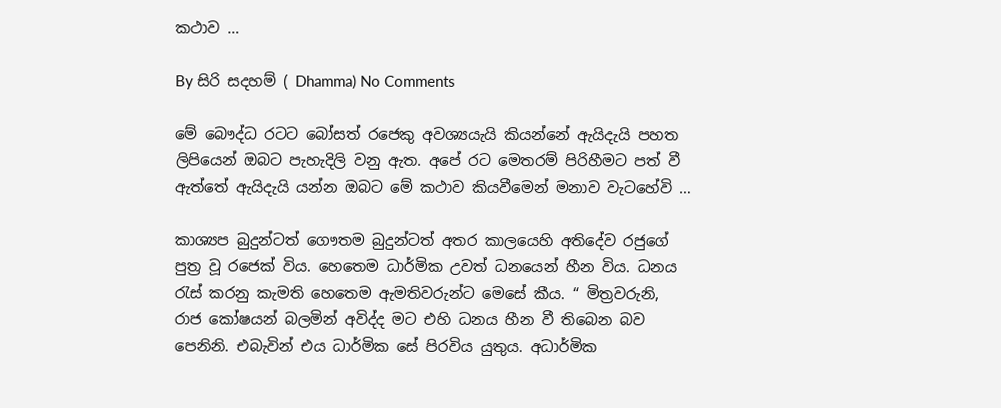කථාව …

By සිරි සදහම් ( Dhamma) No Comments

මේ බෞද්ධ රටට බෝසත් රජෙකු අවශ්‍යයැයි කියන්නේ ඇයිදැයි පහත ලිපියෙන් ඔබට පැහැදිලි වනු ඇත. අපේ රට මෙතරම් පිරිහීමට පත් වී ඇත්තේ ඇයිදැයි යන්න ඔබට මේ කථාව කියවීමෙන් මනාව වැටහේවි …

කාශ්‍යප බුදුන්ටත් ගෞතම බුදුන්ටත් අතර කාලයෙහි අතිදේව රජුගේ පුත්‍ර වූ රජෙක් විය. හෙතෙම ධාර්මික උවත් ධනයෙන් හීන විය. ධනය රැස් කරනු කැමති හෙතෙම ඇමතිවරුන්ට මෙසේ කීය. “ මිත්‍රවරුනි, රාජ කෝෂයන් බලමින් අවිද්ද මට එහි ධනය හීන වී තිබෙන බව පෙනිනි. එබැවින් එය ධාර්මික සේ පිරවිය යුතුය. අධාර්මික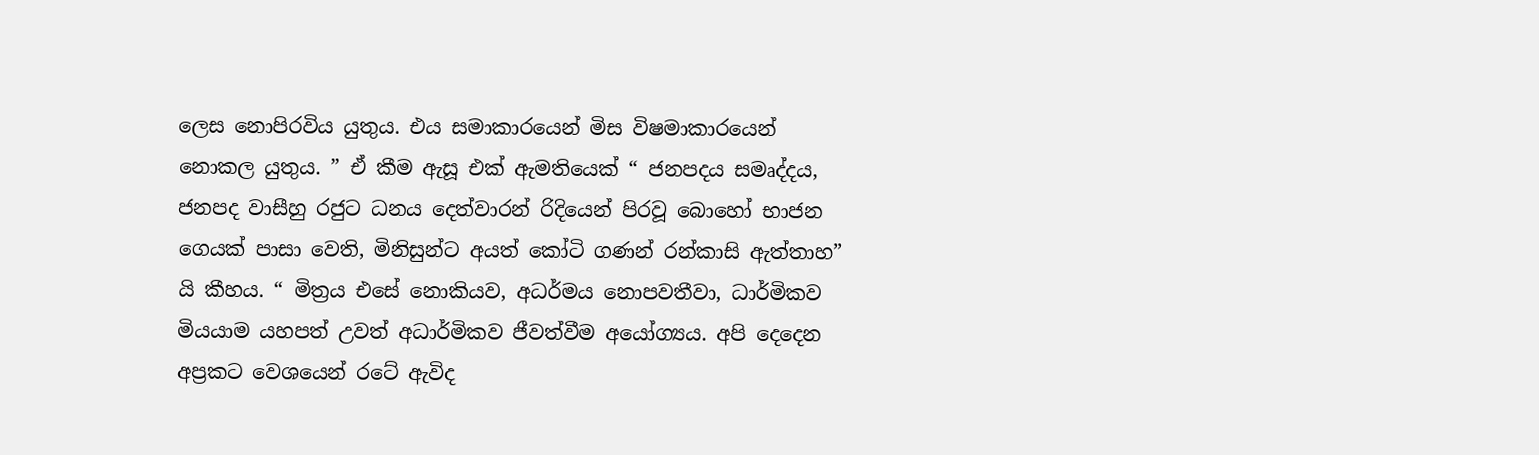ලෙස නොපිරවිය යුතුය. එය සමාකාරයෙන් මිස විෂමාකාරයෙන් නොකල යුතුය. ” ඒ කීම ඇසූ එක් ඇමතියෙක් “ ජනපදය සමෘද්දය, ජනපද වාසීහු රජුට ධනය දෙත්වාරන් රිදියෙන් පිරවූ බොහෝ භාජන ගෙයක් පාසා වෙති, මිනිසුන්ට අයත් කෝටි ගණන් රන්කාසි ඇත්තාහ” යි කීහය. “ මිත්‍රය එසේ නොකියව, අධර්මය නොපවතීවා, ධාර්මිකව මියයාම යහපත් උවත් අධාර්මිකව ජීවත්වීම අයෝග්‍යය. අපි දෙදෙන අප්‍රකට වෙශයෙන් රටේ ඇවිද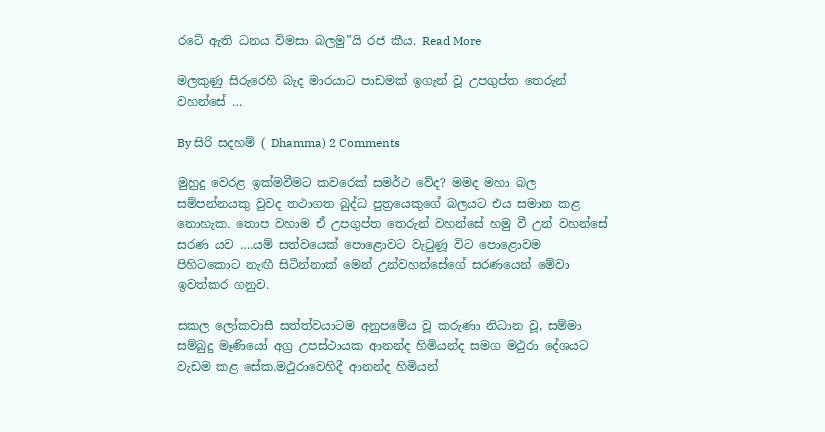රටේ ඇති ධනය විමසා බලමු”යි රජ කීය. Read More

මලකුණු සිරුරෙහි බැද මාරයාට පාඩමක් ඉගැන් වූ උපගුප්ත තෙරුන් වහන්සේ …

By සිරි සදහම් ( Dhamma) 2 Comments

මුහුදු වෙරළ ඉක්මවීමට කවරෙක් සමර්ථ වේද? මමද මහා බල සම්පන්නයකු වුවද තථාගත බුද්ධ පුත්‍රයෙකුගේ බලයට එය සමාන කළ නොහැක. තොප වහාම ඒ උපගුප්ත තෙරුන් වහන්සේ හමු වී උන් වහන්සේ සරණ යව ….යම් සත්වයෙක් පොළොවට වැටුණූ විට පොළොවම පිහිටකොට නැඟී සිටින්නාක් මෙන් උන්වහන්සේගේ සරණයෙන් මේවා ඉවත්කර ගනුව.

සකල ලෝකවාසී සත්ත්වයාටම අනුපමේය වූ කරුණා නිධාන වූ, සම්මා සම්බුදු මෑණියෝ අග්‍ර උපස්ථායක ආනන්ද හිමියන්ද සමග මථුරා දේශයට වැඩම කළ සේක.මථුරාවෙහිදී ආනන්ද හිමියන්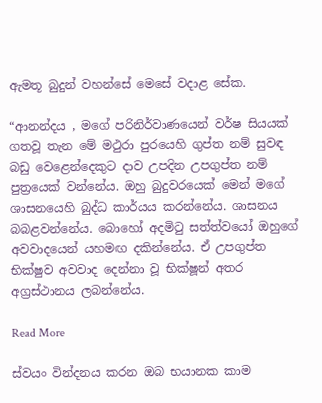ඇමතූ බුදුන් වහන්සේ මෙසේ වදාළ සේක.

“ආනන්දය , මගේ පරිනිර්වාණයෙන් වර්ෂ සියයක් ගතවූ තැන මේ මථුරා පුරයෙහි ගුප්ත නම් සුවඳ බඩු වෙළෙන්දෙකුට දාව උපදින උපගුප්ත නම් පුත්‍රයෙක් වන්නේය. ඔහු බුදුවරයෙක් මෙන් මගේ ශාසනයෙහි බුද්ධ කාර්යය කරන්නේය. ශාසනය බබළවන්නේය. බොහෝ අදමිටු සත්ත්වයෝ ඔහුගේ අවවාදයෙන් යහමඟ දකින්නේය. ඒ උපගුප්ත භික්ෂුව අවවාද දෙන්නා වූ භික්ෂූන් අතර අග්‍රස්ථානය ලබන්නේය.

Read More

ස්වයං වින්දනය කරන ඔබ භයානක කාම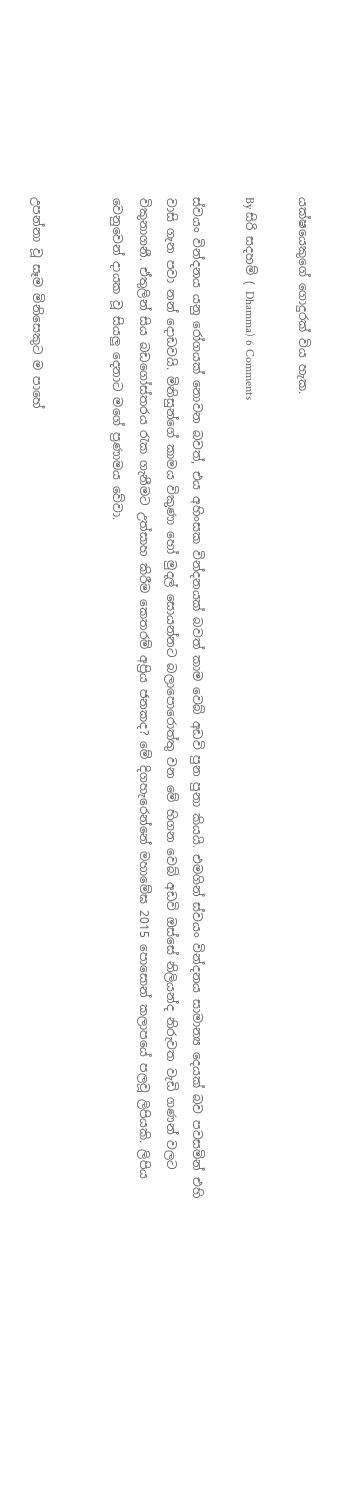යක්ෂයෙකුගේ ගොදුරක් විය හැක.

By සිරි සදහම් ( Dhamma) 6 Comments

ස්වයං වින්දනය යනු රෝගයක් නොවන බවත්, එය අහිංසක වින්දනයක් බවත් කාම වෙබ් අඩවි පුන පුනා කියයි. එමගින් ස්වයං වින්දනය සාමාන්‍ය දෙයක් බව පවසමින් එහි වාසි ගැන පවා නන් දොඩවයි. මිනිසුන්ගේ කාමය විකුණ‍ා හෝ මුදල් සොයන්නට බලාපොරොත්තු වන මේ හිගන වෙබ් අඩවි ඔස්සේ නිලියන්ද නිරුවත වැඩි ගණන් වලට විකුනාගනී. ඒතුලින් සිය බඩගෝස්තරය රැක ගැනීමට උත්සාහ කිරීම කෙතරම් අප්‍රිය ජනකද? මේ දිගහැරෙන්නේ මහාමේඝ 2015 පොසොන් කලාපයේ පලවූ ලිපියකි. ලිපිය වෙනුවෙන් දායක වූ සියලු දෙනාට මගේ ප්‍රණාමය වේවා.


උපන්නා වූ සෑම මිනිසෙකුට ම පාහේ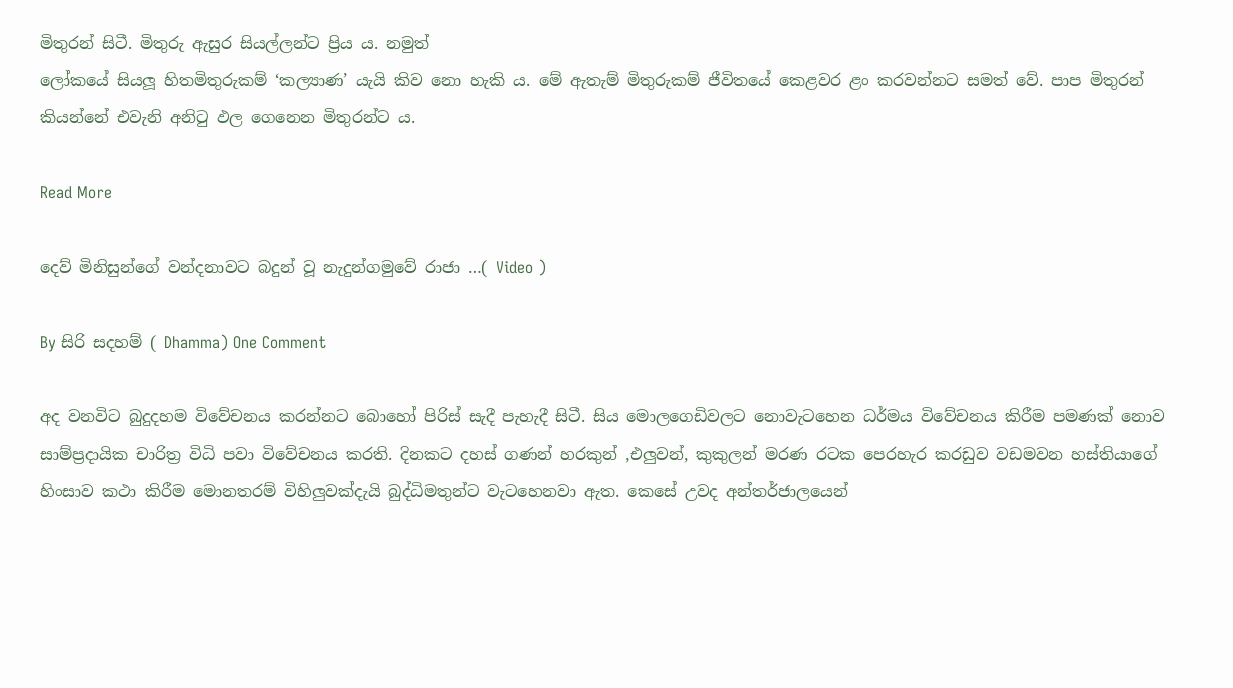මිතුරන් සිටී. මිතුරු ඇසුර සියල්ලන්ට ප්‍රිය ය. නමුත්
ලෝකයේ සියලූ හිතමිතුරුකම් ‘කල්‍යාණ’ යැයි කිව නො හැකි ය. මේ ඇතැම් මිතුරුකම් ජීවිතයේ කෙළවර ළං කරවන්නට සමත් වේ. පාප මිතුරන් කියන්නේ එවැනි අනිටු ඵල ගෙනෙන මිතුරන්ට ය.

Read More

දෙව් මිනිසුන්ගේ වන්දනාවට බදුන් වූ නැදුන්ගමුවේ රාජා …( Video )

By සිරි සදහම් ( Dhamma) One Comment

අද වනවිට බුදුදහම විවේචනය කරන්නට බොහෝ පිරිස් සැදී පැහැදී සිටී. සිය මොලගෙඩිවලට නොවැටහෙන ධර්මය විවේචනය කිරීම පමණක් නො‍ව සාම්ප්‍රදායික චාරිත්‍ර විධි පවා විවේචනය කරති. දිනකට දහස් ගණන් හරකුන් ,එලුවන්, කුකුලන් මරණ රටක පෙරහැර කරඩුව වඩමවන හස්තියාගේ හිංසාව කථා කිරීම මොනතරම් විහිලුවක්දැයි බුද්ධිමතුන්ට වැටහෙනවා ඇත. කෙසේ උවද අන්තර්ජාලයෙන්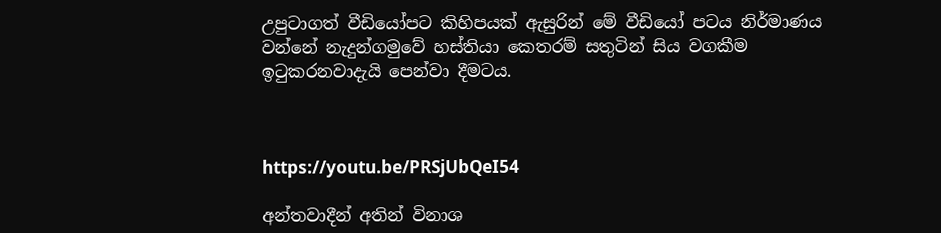උපුටාගත් වීඩියෝපට කිහිපයක් ඇසුරින් මේ වීඩියෝ පටය නිර්මාණය වන්නේ නැදුන්ගමුවේ හස්තියා කෙතරම් සතුටින් සිය වගකීම ඉටුකරනවාදැයි පෙන්වා දීමටය.



https://youtu.be/PRSjUbQeI54

අන්තවාදීන් අතින් විනාශ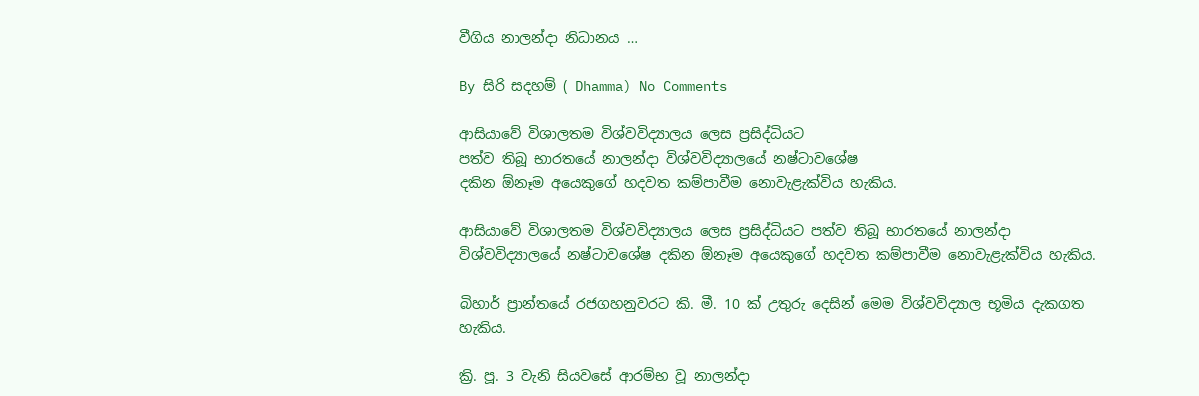වීගිය නාලන්දා නිධානය …

By සිරි සදහම් ( Dhamma) No Comments

ආසියාවේ විශාලතම විශ්වවිද්‍යාලය ලෙස ප්‍රසිද්ධියට
පත්ව තිබූ භාරතයේ නාලන්දා විශ්වවිද්‍යාලයේ නෂ්ටාවශේෂ
දකින ඕනෑම අයෙකුගේ හදවත කම්පාවීම නොවැළැක්‌විය හැකිය.

ආසියාවේ විශාලතම විශ්වවිද්‍යාලය ලෙස ප්‍රසිද්ධියට පත්ව තිබූ භාරතයේ නාලන්දා විශ්වවිද්‍යාලයේ නෂ්ටාවශේෂ දකින ඕනෑම අයෙකුගේ හදවත කම්පාවීම නොවැළැක්‌විය හැකිය.

බිහාර් ප්‍රාන්තයේ රජගහනුවරට කි. මී. 10 ක්‌ උතුරු දෙසින් මෙම විශ්වවිද්‍යාල භූමිය දැකගත හැකිය.

ක්‍රි. පූ. 3 වැනි සියවසේ ආරම්භ වූ නාලන්දා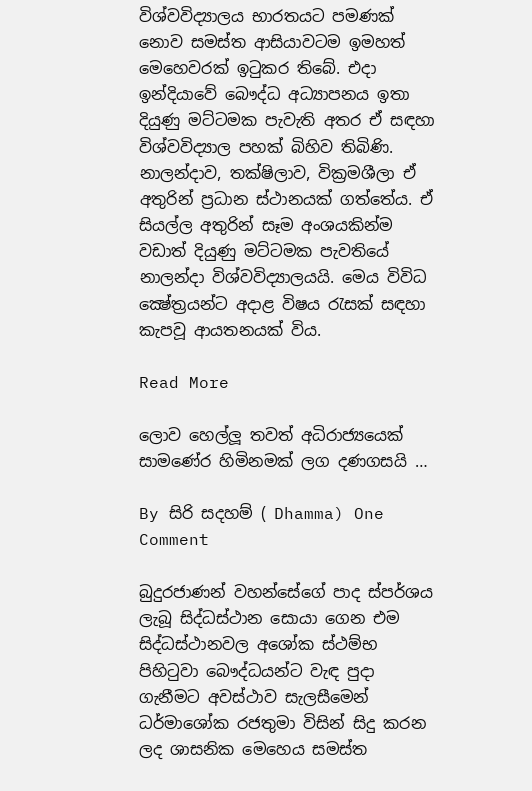විශ්වවිද්‍යාලය භාරතයට පමණක්‌ නොව සමස්‌ත ආසියාවටම ඉමහත් මෙහෙවරක්‌ ඉටුකර තිබේ. එදා ඉන්දියාවේ බෞද්ධ අධ්‍යාපනය ඉතා දියුණු මට්‌ටමක පැවැති අතර ඒ සඳහා විශ්වවිද්‍යාල පහක්‌ බිහිව තිබිණි. නාලන්දාව, තක්‌ෂිලාව, වික්‍රමශීලා ඒ අතුරින් ප්‍රධාන ස්‌ථානයක්‌ ගත්තේය. ඒ සියල්ල අතුරින් සෑම අංශයකින්ම වඩාත් දියුණු මට්‌ටමක පැවතියේ නාලන්දා විශ්වවිද්‍යාලයයි. මෙය විවිධ ක්‍ෂේත්‍රයන්ට අදාළ විෂය රැසක්‌ සඳහා කැපවූ ආයතනයක්‌ විය.

Read More

ලොව හෙල්ලූ තවත් අධිරාජ්‍යයෙක් සාමණේර හිමිනමක් ලග දණගසයි …

By සිරි සදහම් ( Dhamma) One Comment

බුදුරජාණන් වහන්සේගේ පාද ස්පර්ශය ලැබූ සිද්ධස්ථාන සොයා ගෙන එම සිද්ධස්ථානවල අශෝක ස්ථම්භ පිහිටුවා බෞද්ධයන්ට වැඳ පුදා ගැනීමට අවස්ථාව සැලසීමෙන් ධර්මාශෝක රජතුමා විසින් සිදු කරන ලද ශාසනික මෙහෙය සමස්ත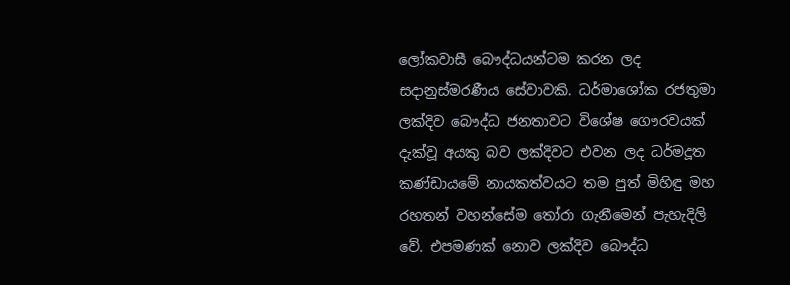ලෝකවාසී බෞද්ධයන්ටම කරන ලද සදානුස්මරණීය සේවාවකි. ධර්මාශෝක රජතුමා ලක්දිව බෞද්ධ ජනතාවට විශේෂ ගෞරවයක් දැක්වූ අයකු බව ලක්දිවට එවන ලද ධර්මදූත කණ්ඩායමේ නායකත්වයට තම පුත් මිහිඳු මහ රහතන් වහන්සේම තෝරා ගැනීමෙන් පැහැදිලි වේ. එපමණක් නොව ලක්දිව බෞද්ධ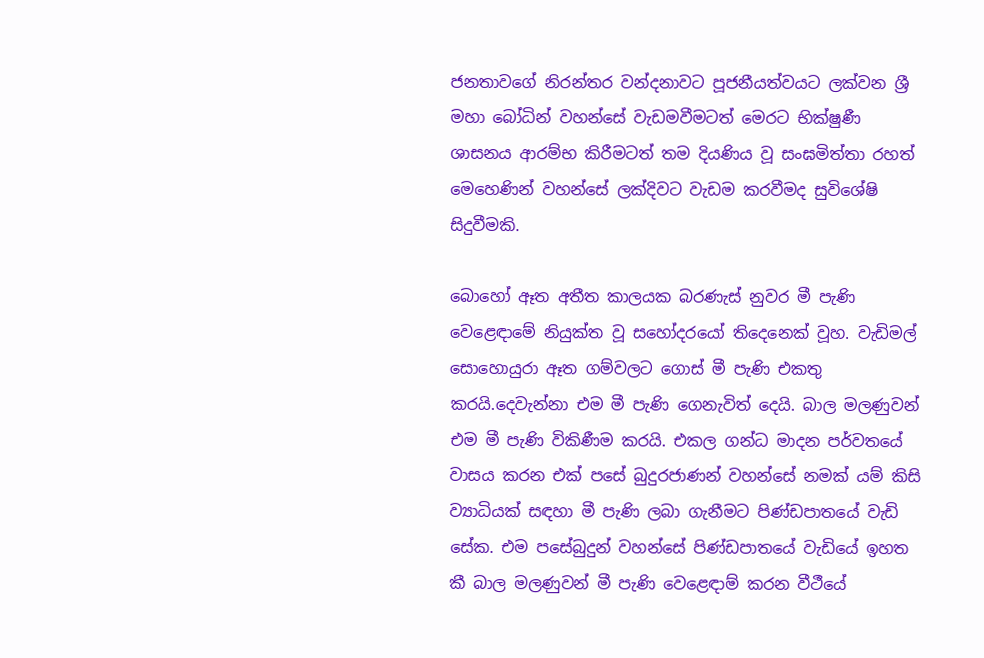ජනතාවගේ නිරන්තර වන්දනාවට පූජනීයත්වයට ලක්වන ශ්‍රී මහා බෝධින් වහන්සේ වැඩමවීමටත් මෙරට භික්ෂුණී ශාසනය ආරම්භ කිරීමටත් තම දියණිය වූ සංඝමිත්තා රහත් මෙහෙණින් වහන්සේ ලක්දිවට වැඩම කරවීමද සුවිශේෂි සිදුවීමකි.

බොහෝ ඈත අතීත කාලයක බරණැස් නුවර මී පැණි වෙළෙඳාමේ නියුක්ත වූ සහෝදරයෝ තිදෙනෙක් වූහ. වැඩිමල් සොහොයුරා ඈත ගම්වලට ගොස් මී පැණි එකතු කරයි.දෙවැන්නා එම මී පැණි ගෙනැවිත් දෙයි. බාල මලණුවන් එම මී පැණි විකිණීම කරයි. එකල ගන්ධ මාදන පර්වතයේ වාසය කරන එක් පසේ බුදුරජාණන් වහන්සේ නමක් යම් කිසි ව්‍යාධියක් සඳහා මී පැණි ලබා ගැනීමට පිණ්ඩපාතයේ වැඩි සේක. එම පසේබුදුන් වහන්සේ පිණ්ඩපාතයේ වැඩියේ ඉහත කී බාල මලණුවන් මී පැණි වෙළෙඳාම් කරන වීථීයේ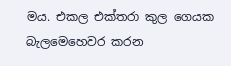මය. එකල එක්තරා කුල ගෙයක බැලමෙහෙවර කරන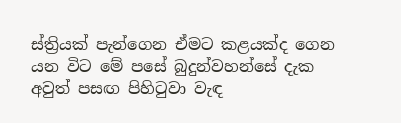ස්ත්‍රියක් පැන්ගෙන ඒමට කළයක්ද ගෙන යන විට මේ පසේ බුදුන්වහන්සේ දැක අවුත් පසඟ පිහිටුවා වැඳ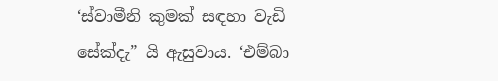‘ස්වාමීනි කුමක් සඳහා වැඩි සේක්දැ” යි ඇසුවාය. ‘එම්බා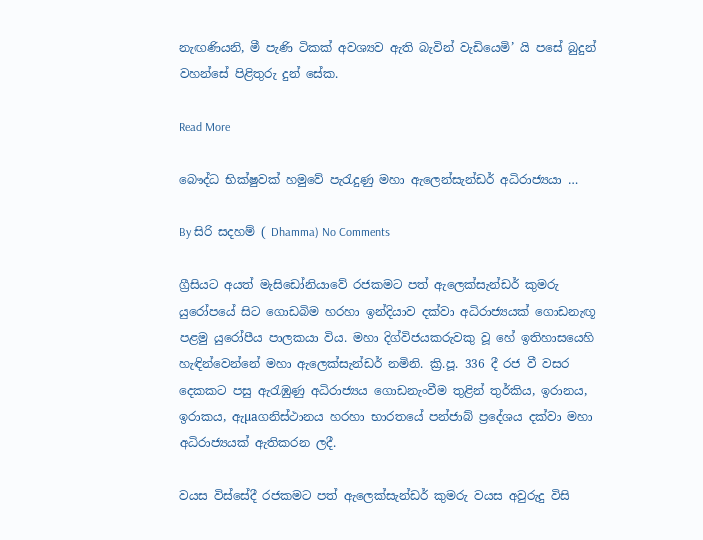නැඟණියනි, මී පැණි ටිකක් අවශ්‍යව ඇති බැවින් වැඩියෙමි’ යි පසේ බුදුන් වහන්සේ පිළිතුරු දුන් සේක.

Read More

බෞද්ධ භික්‌ෂුවක්‌ හමුවේ පැරැදුණු මහා ඇලෙන්සැන්ඩර් අධිරාජ්‍යයා …

By සිරි සදහම් ( Dhamma) No Comments

ග්‍රීසියට අයත් මැසිඩෝනියාවේ රජකමට පත් ඇලෙක්‌සැන්ඩර් කුමරු යුරෝපයේ සිට ගොඩබිම හරහා ඉන්දියාව දක්‌වා අධිරාජ්‍යයක්‌ ගොඩනැඟූ පළමු යුරෝපීය පාලකයා විය. මහා දිග්විජයකරුවකු වූ හේ ඉතිහාසයෙහි හැඳින්වෙන්නේ මහා ඇලෙක්‌සැන්ඩර් නමිනි. ක්‍රි.පූ. 336 දී රජ වී වසර දෙකකට පසු ඇරැඹුණු අධිරාජ්‍යය ගොඩනැංවීම තුළින් තුර්කිය, ඉරානය, ඉරාකය, ඇµaගනිස්‌ථානය හරහා භාරතයේ පන්ජාබ් ප්‍රදේශය දක්‌වා මහා අධිරාජ්‍යයක්‌ ඇතිකරන ලදී.

වයස විස්‌සේදී රජකමට පත් ඇලෙක්‌සැන්ඩර් කුමරු වයස අවුරුදු විසි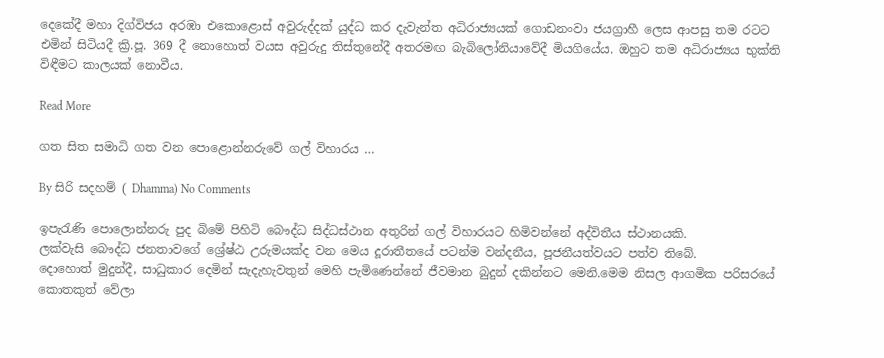දෙකේදී මහා දිග්විජය අරඹා එකොළොස්‌ අවුරුද්දක්‌ යුද්ධ කර දැවැන්ත අධිරාජ්‍යයක්‌ ගොඩනංවා ජයග්‍රාහී ලෙස ආපසු තම රටට එමින් සිටියදී ක්‍රි.පූ. 369 දී නොහොත් වයස අවුරුදු තිස්‌තුනේදී අතරමඟ බැබිලෝනියාවේදී මියගියේය. ඔහුට තම අධිරාජ්‍යය භුක්‌ති විඳීමට කාලයක්‌ නොවීය.

Read More

ගත සිත සමාධි ගත වන පොළොන්නරුවේ ගල් විහාරය …

By සිරි සදහම් ( Dhamma) No Comments

ඉපැරැණි පොලොන්නරු පුද බිමේ පිහිටි බෞද්ධ සිද්ධස්‌ථාන අතුරින් ගල් විහාරයට හිමිවන්නේ අද්විතීය ස්‌ථානයකි.
ලක්‌වැසි බෞද්ධ ජනතාවගේ ශ්‍රේෂ්ඨ උරුමයක්‌ද වන මෙය දූරාතීතයේ පටන්ම වන්දනීය, පූජනීයත්වයට පත්ව තිබේ.
දොහොත් මුදුන්දී, සාධුකාර දෙමින් සැදැහැවතුන් මෙහි පැමිණෙන්නේ ජීවමාන බුදුන් දකින්නට මෙනි.මෙම නිසල ආගමික පරිසරයේ කොතකුත් වේලා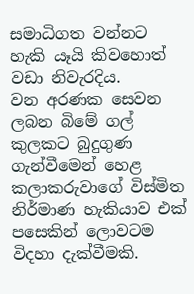සමාධිගත වන්නට හැකි යෑයි කිවහොත් වඩා නිවැරදිය.
වන අරණක සෙවන ලබන බිමේ ගල් කුලකට බුදුගුණ ගැන්වීමෙන් හෙළ කලාකරුවාගේ විස්‌මිත නිර්මාණ හැකියාව එක්‌ පසෙකින් ලොවටම විදහා දැක්‌වීමකි.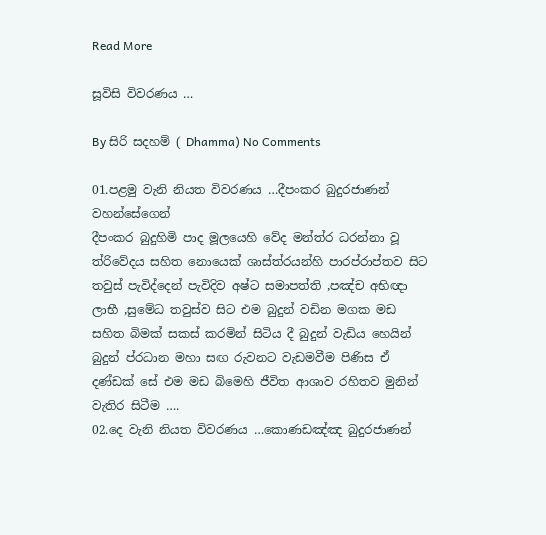Read More

සූවිසි විවරණය …

By සිරි සදහම් ( Dhamma) No Comments

01.පළමු වැනි නියත විවරණය …දීපංකර බුදුරජාණන් වහන්සේගෙන්
දීපංකර බුදුහිමි පාද මූලයෙහි වේද මන්ත්ර ධරන්නා වූ ත්රිවේදය සහිත නොයෙක් ශාස්ත්රයන්හි පාරප්රාප්තව සිට තවුස් පැවිද්දෙන් පැවිදිව අෂ්ට සමාපත්ති ,පඤ්ච අභිඥා ලාභී ,සුමේධ තවුස්ව සිට එම බුදුන් වඩින මගක මඩ සහිත බිමක් සකස් කරමින් සිටිය දී බුදුන් වැඩිය හෙයින් බුදුන් ප්රධාන මහා සඟ රුවනට වැඩමවීම පිණිස ඒ දණ්ඩක් සේ එම මඩ බිමෙහි ජීවිත ආශාව රහිතව මුනින් වැතිර සිටීම ….
02.දෙ වැනි නියත විවරණය …කොණඩඤ්ඤ බුදුරජාණන්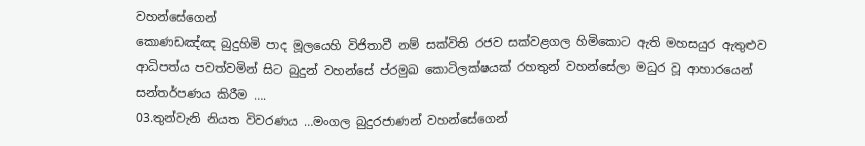වහන්සේගෙන්
කොණඩඤ්ඤ බුදුහිමි පාද මූලයෙහි විජිතාවී නම් සක්විති රජව සක්වළගල හිමිකොට ඇති මහසයුර ඇතුළුව ආධිපත්ය පවත්වමින් සිට බුදුන් වහන්සේ ප්රමුඛ කොටිලක්ෂයක් රහතුන් වහන්සේලා මධුර වූ ආහාරයෙන් සන්තර්පණය කිරීම ….
03.තුන්වැනි නියත විවරණය …මංගල බුදුරජාණන් වහන්සේගෙන්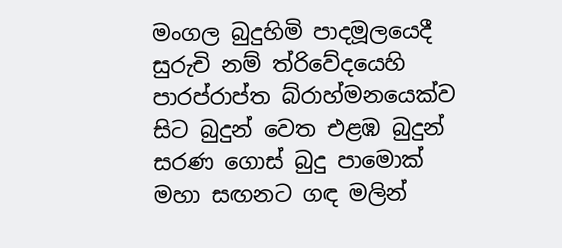මංගල බුදුහිමි පාදමූලයෙදී සුරුචි නම් ත්රිවේදයෙහි පාරප්රාප්ත බ්රාහ්මනයෙක්ව සිට බුදුන් වෙත එළඹ බුදුන් සරණ ගොස් බුදු පාමොක් මහා සඟනට ගඳ මලින්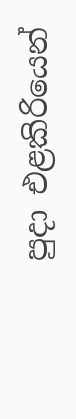පුදා එළකිරියෙන්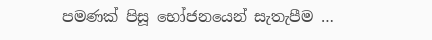පමණක් පිසූ භෝජනයෙන් සැතැපීම …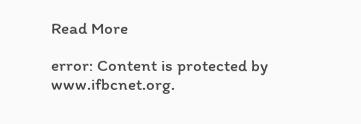Read More

error: Content is protected by www.ifbcnet.org.